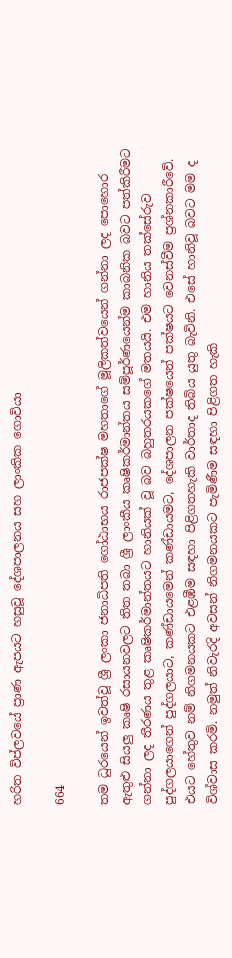හරිත විප්ලවයේ ප්‍රාණ ඇපයට හසුවූ දේශපාලනය සහ ලාංකික ගොවියා

664

තම ධුරයෙන් ඉවත්වූ ශ්‍රී ලංකා ජනාධිපති ගෝඨාභය රාජපක්ෂ මහතාගේ මූලිකත්වයෙන් ගන්නා ලද පොහොර ඇතුළු සියලු කෘෂි රසායනවලට තිත තබා ශ්‍රී ලාංකීය කෘෂිකර්මාන්තය සම්පූර්ණයෙන්ම කාබනික බවට පත්කිරීමට ගන්නා ලද තීරණය තුළ කෘෂිකර්මාන්තයට හානියක් වූ බව බහුතරයකගේ මතයයි. එම හානිය තක්සේරුව පුද්ගලයාගෙන් පුද්ගලයාට, කණ්ඩායමෙන් කණ්ඩායමට, දේශපාලන පක්ෂයෙන් පක්ෂයට වෙනස්වීම ප්‍රශ්නකාරීවේ. එයට හේතුව නම් නිගමනයකට එළඹීම සඳහා පිළිගතහැකි වාර්තාද තිබිය යුතු බැවිනි. එසේ හානිවූ බවට මම ද විශ්වාස කරමි. නමුත් නිවැරදි අවසන් නිගමනයකට පැමිණීම සඳහා පිළිගත හැකි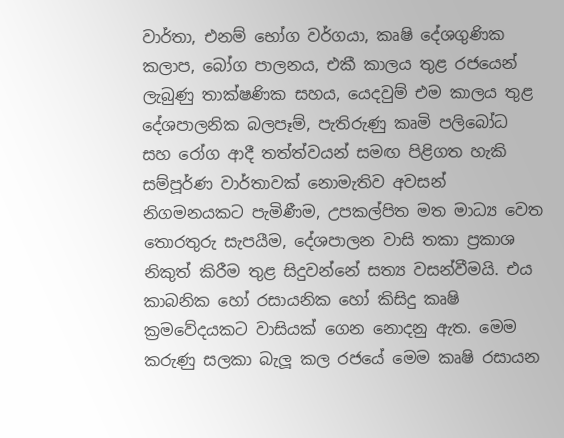වාර්තා, එනම් භෝග වර්ගයා, කෘෂි දේශගුණික කලාප, බෝග පාලනය, එකී කාලය තුළ රජයෙන් ලැබුණු තාක්ෂණික සහය, යෙදවුම් එම කාලය තුළ දේශපාලනික බලපෑම්, පැතිරුණු කෘමි පලිබෝධ සහ රෝග ආදී තත්ත්වයන් සමඟ පිළිගත හැකි සම්පූර්ණ වාර්තාවක් නොමැතිව අවසන් නිගමනයකට පැමිණීම, උපකල්පිත මත මාධ්‍ය වෙත තොරතුරු සැපයීම, දේශපාලන වාසි තකා ප්‍රකාශ නිකුත් කිරීම තුළ සිදුවන්නේ සත්‍ය වසන්වීමයි. එය කාබනික හෝ රසායනික හෝ කිසිදු කෘෂි ක්‍රමවේදයකට වාසියක් ගෙන නොදනු ඇත. මෙම කරුණු සලකා බැලූ කල රජයේ මෙම කෘෂි රසායන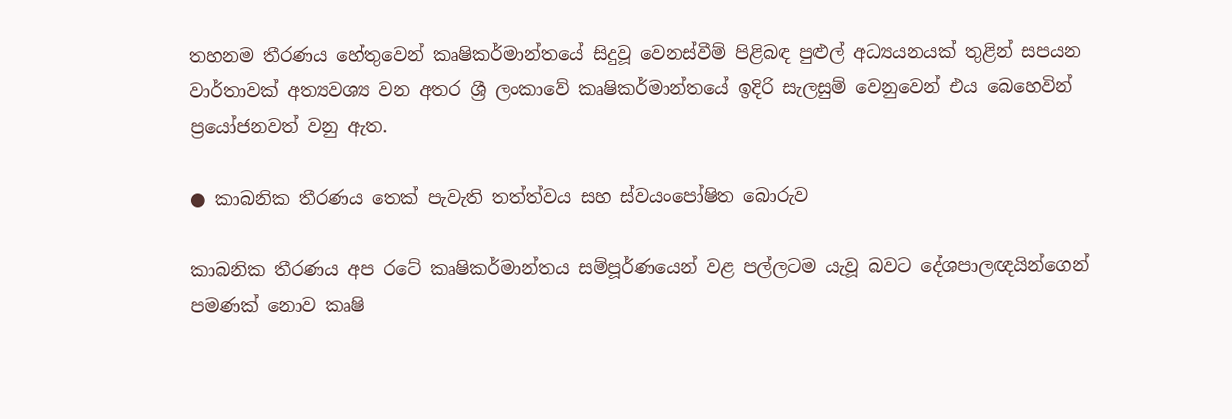තහනම තීරණය හේතුවෙන් කෘෂිකර්මාන්තයේ සිදුවූ වෙනස්වීම් පිළිබඳ පුළුල් අධ්‍යයනයක් තුළින් සපයන වාර්තාවක් අත්‍යවශ්‍ය වන අතර ශ්‍රී ලංකාවේ කෘෂිකර්මාන්තයේ ඉදිරි සැලසුම් වෙනුවෙන් එය බෙහෙවින් ප්‍රයෝජනවත් වනු ඇත.

● කාබනික තීරණය තෙක් පැවැති තත්ත්වය සහ ස්වයංපෝෂිත බොරුව

කාබනික තීරණය අප රටේ කෘෂිකර්මාන්තය සම්පූර්ණයෙන් වළ පල්ලටම යැවූ බවට දේශපාලඥයින්ගෙන් පමණක් නොව කෘෂි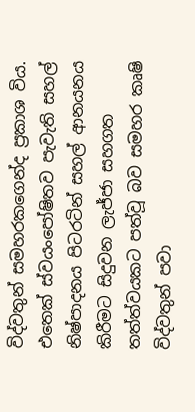විද්වතුන් සමහරකගෙන්ද ප්‍රකාශ විය. එතෙක් ස්වයංපෝෂිතව පැවැති සහල් නිෂ්පාදනය පිටරටින් සහල් ආනයනය කිරීමට සිදුවන ලැජ්ජා සහගත තත්ත්වයකට පත්වූ බව සමහර කෘෂි විද්වතුන් පවා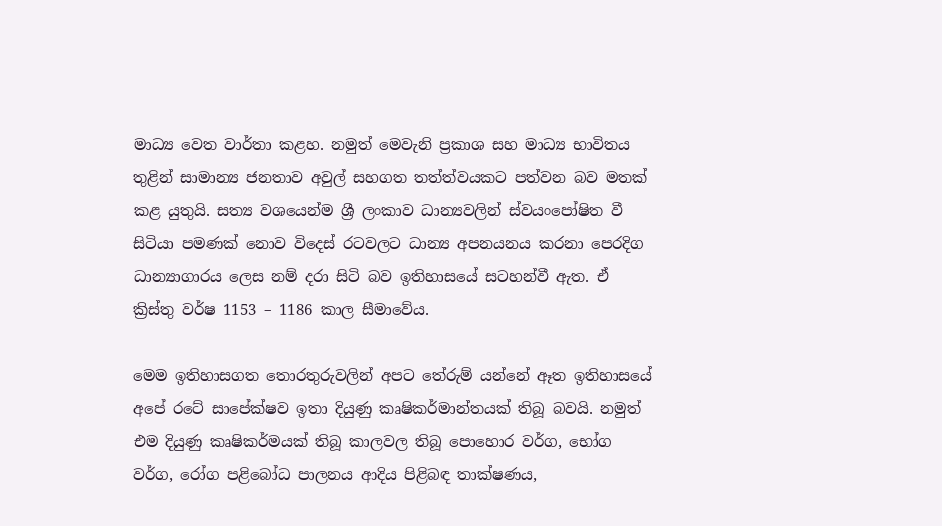මාධ්‍ය වෙත වාර්තා කළහ. නමුත් මෙවැනි ප්‍රකාශ සහ මාධ්‍ය භාවිතය තුළින් සාමාන්‍ය ජනතාව අවුල් සහගත තත්ත්වයකට පත්වන බව මතක් කළ යුතුයි. සත්‍ය වශයෙන්ම ශ්‍රී ලංකාව ධාන්‍යවලින් ස්වයංපෝෂිත වී සිටියා පමණක් නොව විදෙස් රටවලට ධාන්‍ය අපනයනය කරනා පෙරදිග ධාන්‍යාගාරය ලෙස නම් දරා සිටි බව ඉතිහාසයේ සටහන්වී ඇත. ඒ ක්‍රිස්තු වර්ෂ 1153 – 1186 කාල සීමාවේය.

මෙම ඉතිහාසගත තොරතුරුවලින් අපට තේරුම් යන්නේ ඈත ඉතිහාසයේ අපේ රටේ සාපේක්ෂව ඉතා දියුණු කෘෂිකර්මාන්තයක් තිබූ බවයි. නමුත් එම දියුණු කෘෂිකර්මයක් තිබූ කාලවල තිබූ පොහොර වර්ග, භෝග වර්ග, රෝග පළිබෝධ පාලනය ආදිය පිළිබඳ තාක්ෂණය,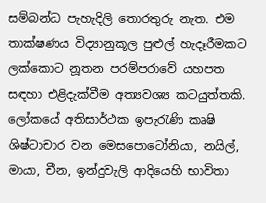සම්බන්ධ පැහැදිලි තොරතුරු නැත. එම තාක්ෂණය විද්‍යානුකූල පුළුල් හැදෑරීමකට ලක්කොට නූතන පරම්පරාවේ යහපත සඳහා එළිදැක්වීම අත්‍යවශ්‍ය කටයුත්තකි. ලෝකයේ අතිසාර්ථක ඉපැරැණි කෘෂි ශිෂ්ටාචාර වන මෙසපොටෝනියා, නයිල්, මායා, චීන, ඉන්දුවැලි ආදියෙහි භාවිතා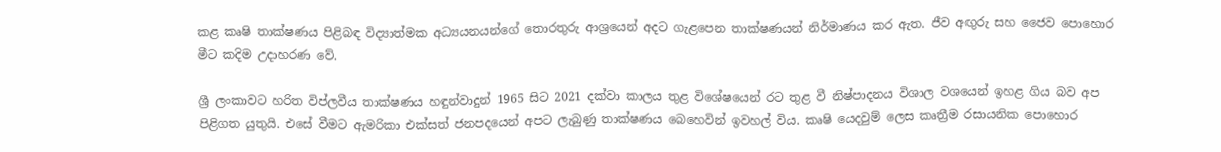කළ කෘෂි තාක්ෂණය පිළිබඳ විද්‍යාත්මක අධ්‍යයනයන්ගේ තොරතුරු ආශ්‍රයෙන් අදට ගැළපෙන තාක්ෂණයන් නිර්මාණය කර ඇත. ජීව අඟුරු සහ ජෛව පොහොර මීට කදිම උදාහරණ වේ.

ශ්‍රී ලංකාවට හරිත විප්ලවීය තාක්ෂණය හඳුන්වාදුන් 1965 සිට 2021 දක්වා කාලය තුළ විශේෂයෙන් රට තුළ වී නිෂ්පාදනය විශාල වශයෙන් ඉහළ ගිය බව අප පිළිගත යුතුයි. එසේ වීමට ඇමරිකා එක්සත් ජනපදයෙන් අපට ලැබුණු තාක්ෂණය බෙහෙවින් ඉවහල් විය. කෘෂි යෙදවුම් ලෙස කෘත්‍රීම රසායනික පොහොර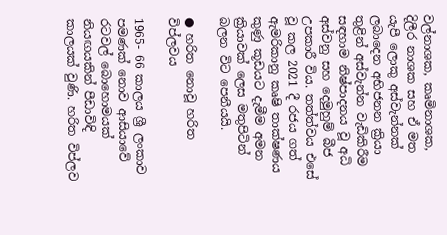වල්නාශක, කෘමිනාශක, දිලීර නාශක සහ ඒ මත යැපී ලොකු අස්වැන්නක් ලබාදෙන අභිජනන ක්‍රියා තුළින් අස්වැන්න වැඩිකිරීම සඳහාම නිෂ්පාදනය වූ අධි අස්වනු සහ දෙමුහුම් බීජ උපකාරී විය. තත්ත්වය එසේ වූ කල 2021 දී රජය ගත් ඇමරිකානු කෘෂි තාක්ෂණය කුණු කූඩයට දැමීම අමන ක්‍රියාවක් ලෙස මතුපිටින් බලන විට පෙනීයයි.

● හරිත නොවූ හරිත විප්ලවය

1965- 66 කාලය ශ්‍රී ලංකාව පමණක් නොව ආසියාවේ රටවල් බොහොමයක් නියඟයකින් පීඩාවිඳි කාලයක් වුණි. හරිත විප්ලව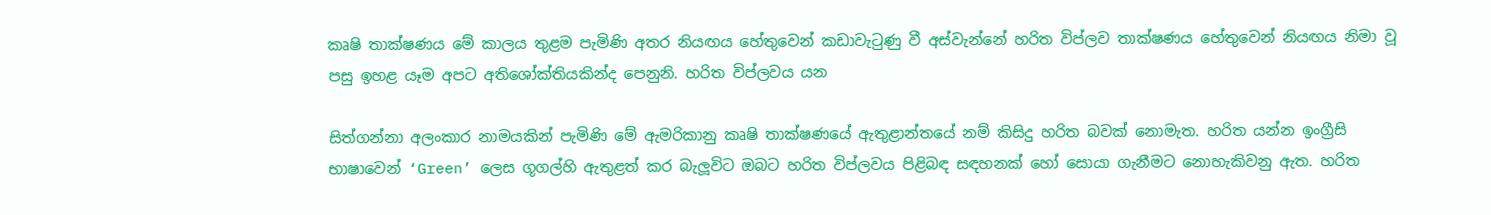කෘෂි තාක්ෂණය මේ කාලය තුළම පැමිණි අතර නියඟය හේතුවෙන් කඩාවැටුණු වී අස්වැන්නේ හරිත විප්ලව තාක්ෂණය හේතුවෙන් නියඟය නිමා වූ පසු ඉහළ යෑම අපට අතිශෝක්තියකින්ද පෙනුනි. හරිත විප්ලවය යන

සිත්ගන්නා අලංකාර නාමයකින් පැමිණි මේ ඇමරිකානු කෘෂි තාක්ෂණයේ ඇතුළාන්තයේ නම් කිසිදු හරිත බවක් නොමැත. හරිත යන්න ඉංග්‍රීසි භාෂාවෙන් ‘Green’ ලෙස ගූගල්හි ඇතුළත් කර බැලූවිට ඔබට හරිත විප්ලවය පිළිබඳ සඳහනක් හෝ සොයා ගැනීමට නොහැකිවනු ඇත. හරිත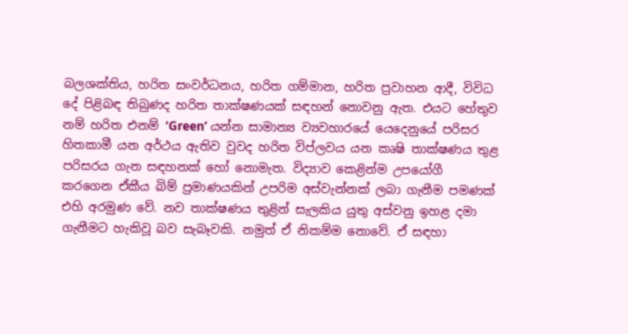බලශක්තිය, හරිත සංවර්ධනය, හරිත ගම්මාන, හරිත ප්‍රවාහන ආදී, විවිධ දේ පිළිබඳ තිබුණද හරිත තාක්ෂණයක් සඳහන් නොවනු ඇත. එයට හේතුව නම් හරිත එනම් ‘Green’ යන්න සාමාන්‍ය ව්‍යවහාරයේ යෙදෙනුයේ පරිසර හිතකාමී යන අර්ථය ඇතිව වුවද හරිත විප්ලවය යන කෘෂි තාක්ෂණය තුළ පරිසරය ගැන සඳහනක් හෝ නොමැත. විද්‍යාව කෙළින්ම උපයෝගී කරගෙන ඒකීය බිම් ප්‍රමාණයකින් උපරිම අස්වැන්නක් ලබා ගැනීම පමණක් එහි අරමුණ වේ. නව තාක්ෂණය තුළින් සැලකිය යුතු අස්වනු ඉහළ දමා ගැනීමට හැකිවූ බව සැබෑවකි. නමුත් ඒ නිකම්ම නොවේ. ඒ සඳහා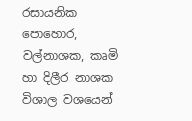රසායනික පොහොර, වල්නාශක, කෘමි හා දිලීර නාශක විශාල වශයෙන්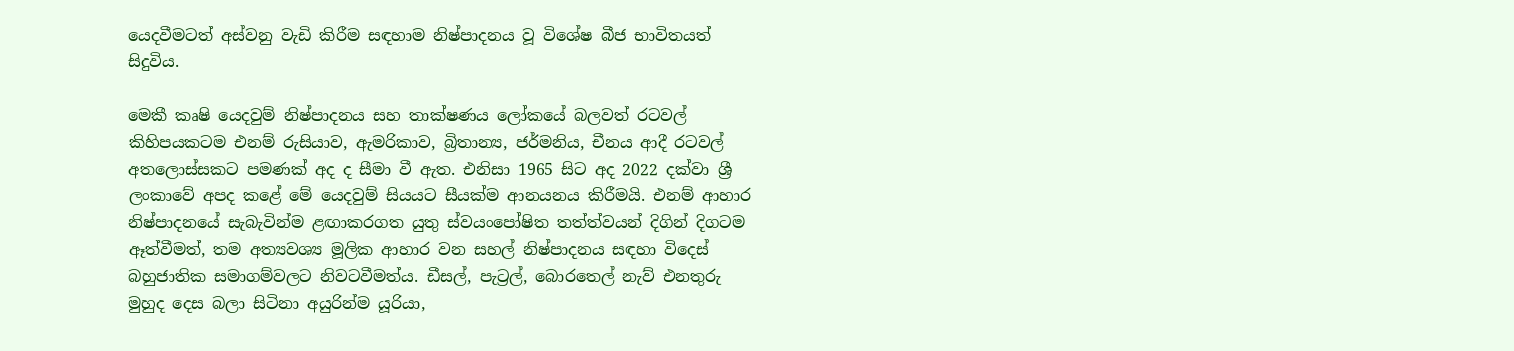යෙදවීමටත් අස්වනු වැඩි කිරීම සඳහාම නිෂ්පාදනය වූ විශේෂ බීජ භාවිතයත් සිදුවිය.

මෙකී කෘෂි යෙදවුම් නිෂ්පාදනය සහ තාක්ෂණය ලෝකයේ බලවත් රටවල් කිහිපයකටම එනම් රුසියාව, ඇමරිකාව, බ්‍රිතාන්‍ය, ජර්මනිය, චීනය ආදී රටවල් අතලොස්සකට පමණක් අද ද සීමා වී ඇත. එනිසා 1965 සිට අද 2022 දක්වා ශ්‍රී ලංකාවේ අපද කළේ මේ යෙදවුම් සියයට සීයක්ම ආනයනය කිරීමයි. එනම් ආහාර නිෂ්පාදනයේ සැබැවින්ම ළඟාකරගත යුතු ස්වයංපෝෂිත තත්ත්වයන් දිගින් දිගටම ඈත්වීමත්, තම අත්‍යවශ්‍ය මූලික ආහාර වන සහල් නිෂ්පාදනය සඳහා විදෙස් බහුජාතික සමාගම්වලට නිවටවීමත්ය. ඩීසල්, පැට්‍රල්, බොරතෙල් නැව් එනතුරු මුහුද දෙස බලා සිටිනා අයුරින්ම යූරියා,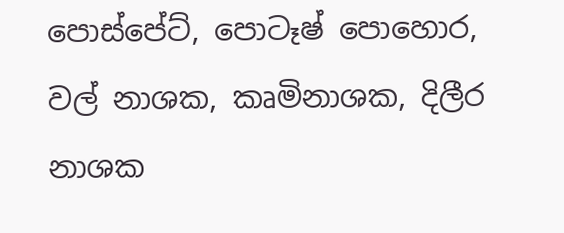පොස්පේට්, පොටෑෂ් පොහොර, වල් නාශක, කෘමිනාශක, දිලීර නාශක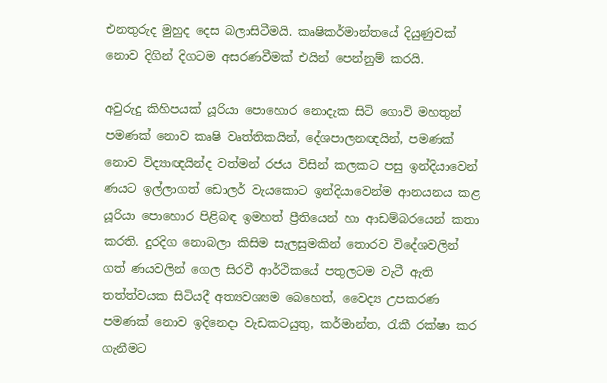එනතුරුද මුහුද දෙස බලාසිටීමයි. කෘෂිකර්මාන්තයේ දියුණුවක් නොව දිගින් දිගටම අසරණවීමක් එයින් පෙන්නුම් කරයි.

අවුරුදු කිහිපයක් යූරියා පොහොර නොදැක සිටි ගොවි මහතුන් පමණක් නොව කෘෂි වෘත්තිකයින්, දේශපාලනඥයින්, පමණක් නොව විද්‍යාඥයින්ද වත්මන් රජය විසින් කලකට පසු ඉන්දියාවෙන් ණයට ඉල්ලාගත් ඩොලර් වැයකොට ඉන්දියාවෙන්ම ආනයනය කළ යූරියා පොහොර පිළිබඳ ඉමහත් ප්‍රීතියෙන් හා ආඩම්බරයෙන් කතා කරති. දුරදිග නොබලා කිසිම සැලසුමකින් තොරව විදේශවලින් ගත් ණයවලින් ගෙල සිරවී ආර්ථිකයේ පතුලටම වැටී ඇති තත්ත්වයක සිටියදී අත්‍යවශ්‍යම බෙහෙත්, වෛද්‍ය උපකරණ පමණක් නොව ඉදිනෙදා වැඩකටයුතු, කර්මාන්ත, රැකී රක්ෂා කර ගැනීමට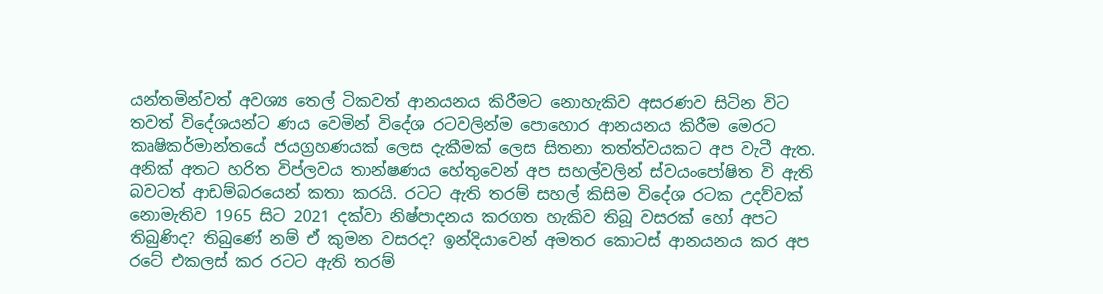යන්තමින්වත් අවශ්‍ය තෙල් ටිකවත් ආනයනය කිරීමට නොහැකිව අසරණව සිටින විට තවත් විදේශයන්ට ණය වෙමින් විදේශ රටවලින්ම පොහොර ආනයනය කිරීම මෙරට කෘෂිකර්මාන්තයේ ජයග්‍රහණයක් ලෙස දැකීමක් ලෙස සිතනා තත්ත්වයකට අප වැටී ඇත. අනික් අතට හරිත විප්ලවය තාන්ෂණය හේතුවෙන් අප සහල්වලින් ස්වයංපෝෂිත වි ඇති බවටත් ආඩම්බරයෙන් කතා කරයි. රටට ඇති තරම් සහල් කිසිම විදේශ රටක උදව්වක් නොමැතිව 1965 සිට 2021 දක්වා නිෂ්පාදනය කරගත හැකිව තිබූ වසරක් හෝ අපට තිබුණිද? තිබුණේ නම් ඒ කුමන වසරද? ඉන්දියාවෙන් අමතර කොටස් ආනයනය කර අප රටේ එකලස් කර රටට ඇති තරම්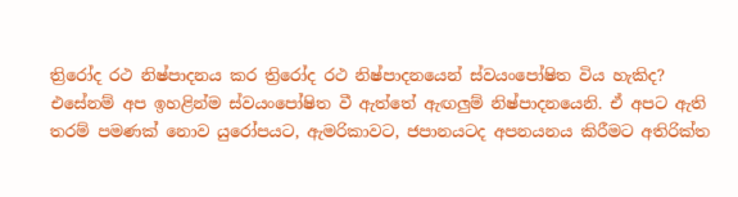ත්‍රිරෝද රථ නිෂ්පාදනය කර ත්‍රිරෝද රථ නිෂ්පාදනයෙන් ස්වයංපෝෂිත විය හැකිද? එසේනම් අප ඉහළින්ම ස්වයංපෝෂිත වී ඇත්තේ ඇඟලුම් නිෂ්පාදනයෙනි. ඒ අපට ඇති තරම් පමණක් නොව යුරෝපයට, ඇමරිකාවට, ජපානයටද අපනයනය කිරීමට අතිරික්ත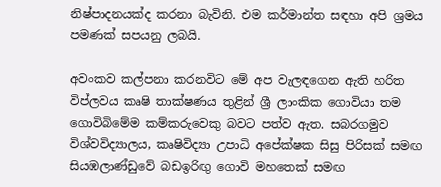නිෂ්පාදනයක්ද කරනා බැවිනි. එම කර්මාන්ත සඳහා අපි ශ්‍රමය පමණක් සපයනු ලබයි.

අවංකව කල්පනා කරනවිට මේ අප වැලඳගෙන ඇති හරිත විප්ලවය කෘෂි තාක්ෂණය තුළින් ශ්‍රී ලාංකික ගොවියා තම ගොවිබිමේම කම්කරුවෙකු බවට පත්ව ඇත. සබරගමුව විශ්වවිද්‍යාලය, කෘෂිවිද්‍යා උපාධි අපේක්ෂක සිසු පිරිසක් සමඟ සියඹලාණ්ඩුවේ බඩඉරිඟු ගොවි මහතෙක් සමඟ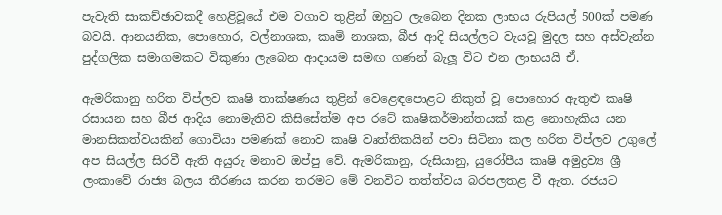පැවැති සාකච්ඡාවකදී හෙළිවූයේ එම වගාව තුළින් ඔහුට ලැබෙන දිනක ලාභය රුපියල් 500ක් පමණ බවයි. ආනයනික, පොහොර, වල්නාශක, කෘමි නාශක, බීජ ආදි සියල්ලට වැයවූ මුදල සහ අස්වැන්න පුද්ගලික සමාගමකට විකුණා ලැබෙන ආදායම සමඟ ගණන් බැලූ විට එන ලාභයයි ඒ.

ඇමරිකානු හරිත විප්ලව කෘෂි තාක්ෂණය තුළින් වෙළෙඳපොළට නිකුත් වූ පොහොර ඇතුළු කෘෂි රසායන සහ බීජ ආදිය නොමැතිව කිසිසේත්ම අප රටේ කෘෂිකර්මාන්තයක් කළ නොහැකිය යන මානසිකත්වයකින් ගොවියා පමණක් නොව කෘෂි වෘත්තිකයින් පවා සිටිනා කල හරිත විප්ලව උගුලේ අප සියල්ල සිරවී ඇති අයුරු මනාව ඔප්පු වේ. ඇමරිකානු, රුසියානු, යුරෝපීය කෘෂි අමුද්‍රව්‍ය ශ්‍රී ලංකාවේ රාජ්‍ය බලය තීරණය කරන තරමට මේ වනවිට තත්ත්වය බරපලතළ වී ඇත. රජයට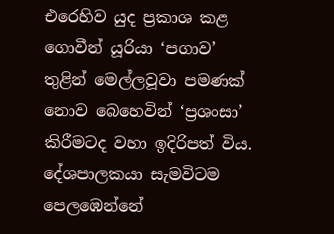එරෙහිව යුද ප්‍රකාශ කළ ගොවීන් යූරියා ‘පගාව’ තුළින් මෙල්ලවූවා පමණක් නොව බෙහෙවින් ‘ප්‍රශංසා’ කිරීමටද වහා ඉදිරිපත් විය. දේශපාලකයා සැමවිටම පෙලඹෙන්නේ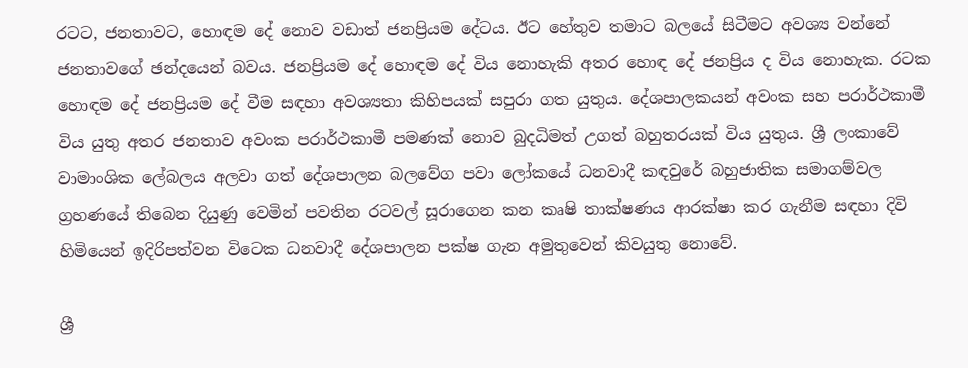රටට, ජනතාවට, හොඳම දේ නොව වඩාත් ජනප්‍රියම දේටය. ඊට හේතුව තමාට බලයේ සිටීමට අවශ්‍ය වන්නේ ජනතාවගේ ඡන්දයෙන් බවය. ජනප්‍රියම දේ හොඳම දේ විය නොහැකි අතර හොඳ දේ ජනප්‍රිය ද විය නොහැක. රටක හොඳම දේ ජනප්‍රියම දේ වීම සඳහා අවශ්‍යතා කිහිපයක් සපුරා ගත යුතුය. දේශපාලකයන් අවංක සහ පරාර්ථකාමී විය යුතු අතර ජනතාව අවංක පරාර්ථකාමී පමණක් නොව බුදධිමත් උගත් බහුතරයක් විය යුතුය. ශ්‍රී ලංකාවේ වාමාංශික ලේබලය අලවා ගත් දේශපාලන බලවේග පවා ලෝකයේ ධනවාදී කඳවුරේ බහුජාතික සමාගම්වල ග්‍රහණයේ තිබෙන දියුණු වෙමින් පවතින රටවල් සූරාගෙන කන කෘෂි තාක්ෂණය ආරක්ෂා කර ගැනීම සඳහා දිවි හිමියෙන් ඉදිරිපත්වන විටෙක ධනවාදී දේශපාලන පක්ෂ ගැන අමුතුවෙන් කිවයුතු නොවේ.

ශ්‍රී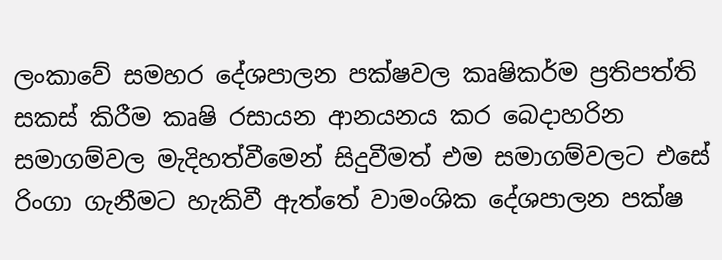ලංකාවේ සමහර දේශපාලන පක්ෂවල කෘෂිකර්ම ප්‍රතිපත්ති සකස් කිරීම කෘෂි රසායන ආනයනය කර බෙදාහරින සමාගම්වල මැදිහත්වීමෙන් සිදුවීමත් එම සමාගම්වලට එසේ රිංගා ගැනීමට හැකිවී ඇත්තේ වාමංශික දේශපාලන පක්ෂ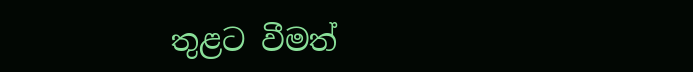තුළට වීමත්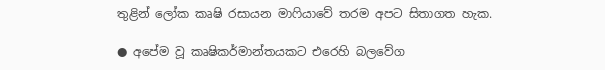තුළින් ලෝක කෘෂි රසායන මාෆියාවේ තරම අපට සිතාගත හැක.

● අපේම වූ කෘෂිකර්මාන්තයකට එරෙහි බලවේග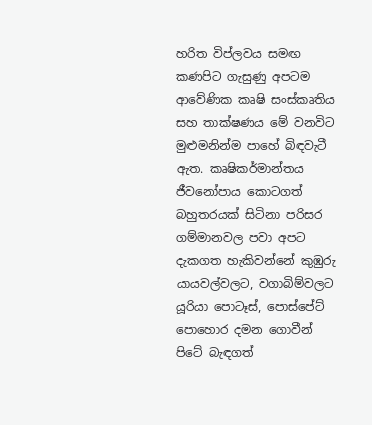හරිත විප්ලවය සමඟ කණපිට ගැසුණු අපටම ආවේණික කෘෂි සංස්කෘතිය සහ තාක්ෂණය මේ වනවිට මුළුමනින්ම පාහේ බිඳවැටී ඇත. කෘෂිකර්මාන්තය ජීවනෝපාය කොටගත් බහුතරයක් සිටිනා පරිසර ගම්මානවල පවා අපට දැකගත හැකිවන්නේ කුඹුරු යායවල්වලට, වගාබිම්වලට යූරියා පොටෑස්, පොස්පේට් පොහොර දමන ගොවීන් පිටේ බැඳගත්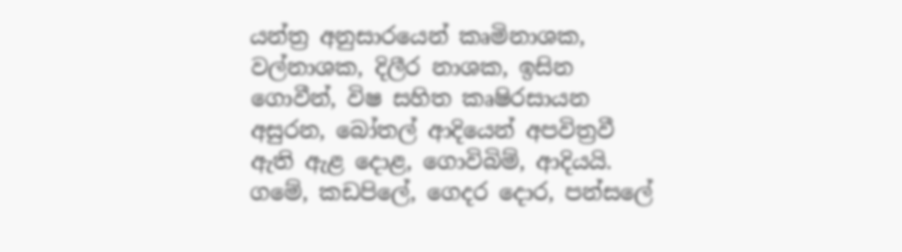යන්ත්‍ර අනුසාරයෙන් කෘමිනාශක, වල්නාශක, දිලීර නාශක, ඉසින ගොවීන්, විෂ සහිත කෘෂිරසායන අසුරන, බෝතල් ආදියෙන් අපවිත්‍රවී ඇති ඇළ දොළ, ගොවිබිම්, ආදියයි. ගමේ, කඩපිලේ, ගෙදර දොර, පන්සලේ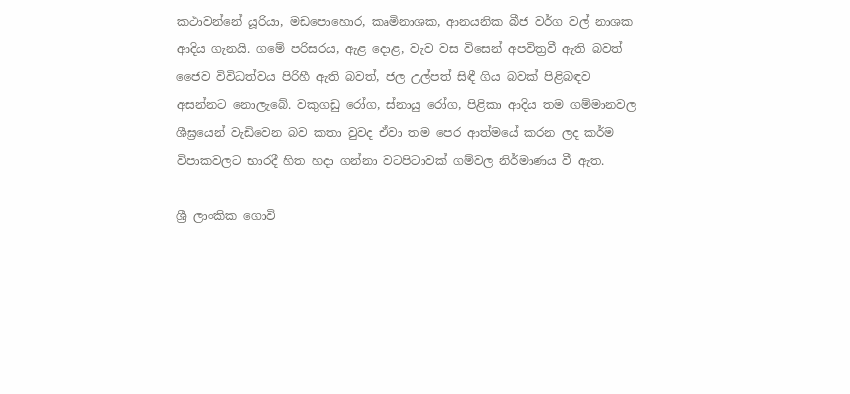කථාවන්නේ යූරියා, මඩපොහොර, කෘමිනාශක, ආනයනික බීජ වර්ග වල් නාශක ආදිය ගැනයි. ගමේ පරිසරය, ඇළ දොළ, වැව වස විසෙන් අපවිත්‍රවී ඇති බවත් ජෛව විවිධත්වය පිරිහී ඇති බවත්, ජල උල්පත් සිඳී ගිය බවක් පිළිබඳව අසන්නට නොලැබේ. වකුගඩු රෝග, ස්නායු රෝග, පිළිකා ආදිය තම ගම්මානවල ශීඝ්‍රයෙන් වැඩිවෙන බව කතා වුවද ඒවා තම පෙර ආත්මයේ කරන ලද කර්ම විපාකවලට භාරදී හිත හදා ගන්නා වටපිටාවක් ගම්වල නිර්මාණය වී ඇත.

ශ්‍රී ලාංකික ගොවි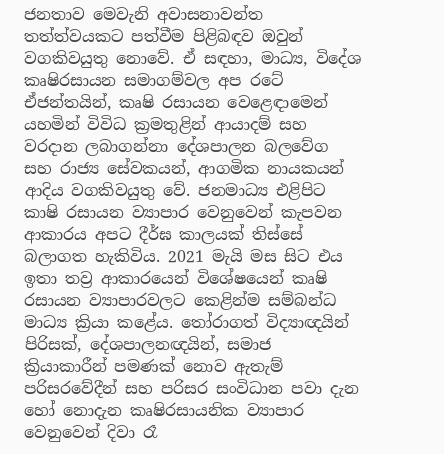ජනතාව මෙවැනි අවාසනාවන්ත තත්ත්වයකට පත්වීම පිළිබඳව ඔවුන් වගකිවයුතු නොවේ. ඒ සඳහා, මාධ්‍ය, විදේශ කෘෂිරසායන සමාගම්වල අප රටේ ඒජන්තයින්, කෘෂි රසායන වෙළෙඳාමෙන් යහමින් විවිධ ක්‍රමතුළින් ආයාදම් සහ වරදාන ලබාගන්නා දේශපාලන බලවේග සහ රාජ්‍ය සේවකයන්, ආගමික නායකයන් ආදිය වගකිවයුතු වේ. ජනමාධ්‍ය එළිපිට කාෂි රසායන ව්‍යාපාර වෙනුවෙන් කැපවන ආකාරය අපට දීර්ඝ කාලයක් තිස්සේ බලාගත හැකිවිය. 2021 මැයි මස සිට එය ඉතා තව්‍ර ආකාරයෙන් විශේෂයෙන් කෘෂි රසායන ව්‍යාපාරවලට කෙළින්ම සම්බන්ධ මාධ්‍ය ක්‍රියා කළේය. තෝරාගත් විද්‍යාඥයින් පිරිසක්, දේශපාලනඥයින්, සමාජ ක්‍රියාකාරීන් පමණක් නොව ඇතැම් පරිසරවේදීන් සහ පරිසර සංවිධාන පවා දැන හෝ නොදැන කෘෂිරසායනික ව්‍යාපාර වෙනුවෙන් දිවා රෑ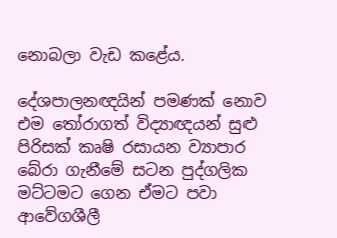නොබලා වැඩ කළේය.

දේශපාලනඥයින් පමණක් නොව එම තෝරාගත් විද්‍යාඥයන් සුළු පිරිසක් කෘෂි රසායන ව්‍යාපාර බේරා ගැනීමේ සටන පුද්ගලික මට්ටමට ගෙන ඒමට පවා ආවේගශීලී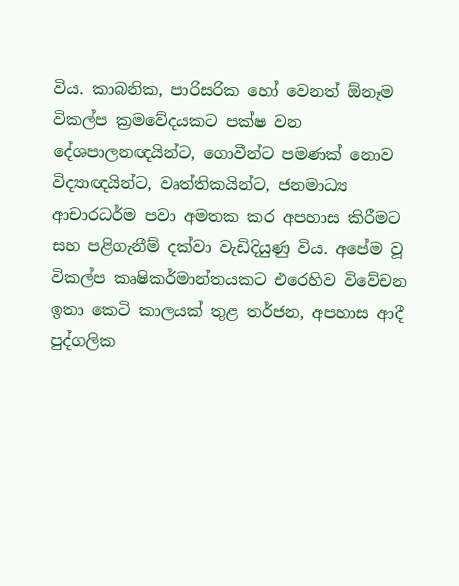විය. කාබනික, පාරිසරික හෝ වෙනත් ඕනෑම විකල්ප ක්‍රමවේදයකට පක්ෂ වන දේශපාලනඥයින්ට, ගොවීන්ට පමණක් නොව විද්‍යාඥයින්ට, වෘත්තිකයින්ට, ජනමාධ්‍ය ආචාරධර්ම පවා අමතක කර අපහාස කිරීමට සහ පළිගැනීම් දක්වා වැඩිදියුණු විය. අපේම වූ විකල්ප කෘෂිකර්මාන්තයකට එරෙහිව විවේචන ඉතා කෙටි කාලයක් තුළ තර්ජන, අපහාස ආදී පුද්ගලික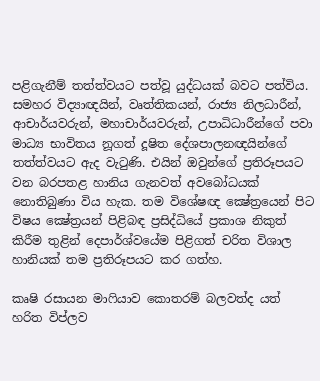පළිගැනීම් තත්ත්වයට පත්වූ යුද්ධයක් බවට පත්විය. සමහර විද්‍යාඥයින්, වෘත්තිකයන්, රාජ්‍ය නිලධාරීන්, ආචාර්යවරුන්, මහාචාර්යවරුන්, උපාධිධාරීන්ගේ පවා මාධ්‍ය භාවිතය නූගත් දූෂිත දේශපාලනඥයින්ගේ තත්ත්වයට ඇද වැටුණි. එයින් ඔවුන්ගේ ප්‍රතිරූපයට වන බරපතළ හානිය ගැනවත් අවබෝධයක් නොතිබුණා විය හැක. තම විශේෂඥ ක්‍ෂේත්‍රයෙන් පිට විෂය ක්‍ෂේත්‍රයන් පිළිබඳ ප්‍රසිද්ධියේ ප්‍රකාශ නිකුත් කිරීම තුළින් දෙපාර්ශ්වයේම පිළිගත් චරිත විශාල හානියක් තම ප්‍රතිරූපයට කර ගත්හ.

කෘෂි රසායන මාෆියාව කොතරම් බලවත්ද යත් හරිත විප්ලව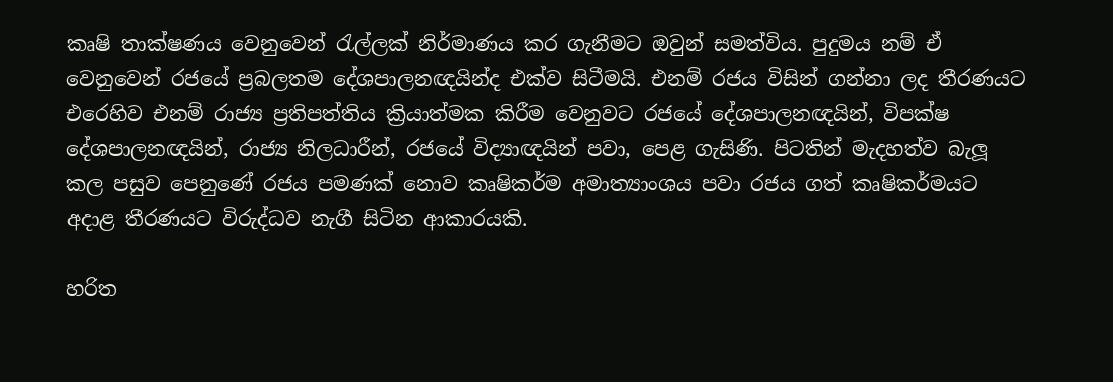කෘෂි තාක්ෂණය වෙනුවෙන් රැල්ලක් නිර්මාණය කර ගැනීමට ඔවුන් සමත්විය. පුදුමය නම් ඒ වෙනුවෙන් රජයේ ප්‍රබලතම දේශපාලනඥයින්ද එක්ව සිටීමයි. එනම් රජය විසින් ගන්නා ලද තීරණයට එරෙහිව එනම් රාජ්‍ය ප්‍රතිපත්තිය ක්‍රියාත්මක කිරීම වෙනුවට රජයේ දේශපාලනඥයින්, විපක්ෂ දේශපාලනඥයින්, රාජ්‍ය නිලධාරීන්, රජයේ විද්‍යාඥයින් පවා, පෙළ ගැසිණි. පිටතින් මැදහත්ව බැලූ කල පසුව පෙනුණේ රජය පමණක් නොව කෘෂිකර්ම අමාත්‍යාංශය පවා රජය ගත් කෘෂිකර්මයට අදාළ තීරණයට විරුද්ධව නැගී සිටින ආකාරයකි.

හරිත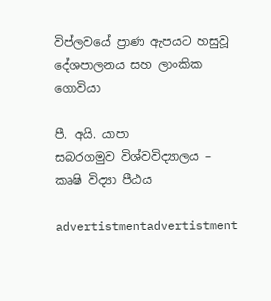විප්ලවයේ ප්‍රාණ ඇපයට හසුවූ දේශපාලනය සහ ලාංකික ගොවියා

පී. අයි. යාපා
සබරගමුව විශ්වවිද්‍යාලය – කෘෂි විද්‍යා පීඨය

advertistmentadvertistment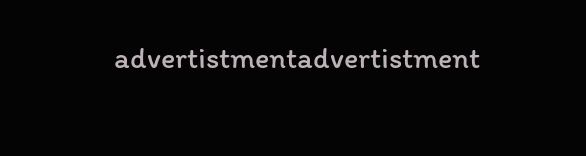advertistmentadvertistment